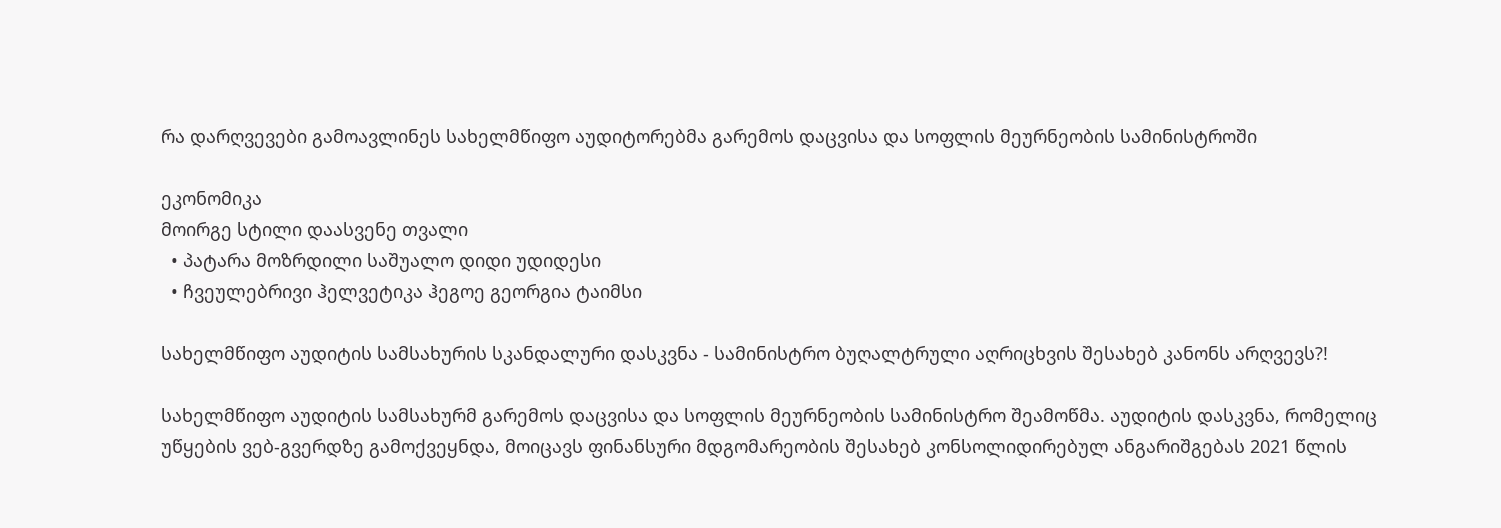რა დარღვევები გამოავლინეს სახელმწიფო აუდიტორებმა გარემოს დაცვისა და სოფლის მეურნეობის სამინისტროში

ეკონომიკა
მოირგე სტილი დაასვენე თვალი
  • პატარა მოზრდილი საშუალო დიდი უდიდესი
  • ჩვეულებრივი ჰელვეტიკა ჰეგოე გეორგია ტაიმსი

სახელმწიფო აუდიტის სამსახურის სკანდალური დასკვნა - სამინისტრო ბუღალტრული აღრიცხვის შესახებ კანონს არღვევს?!

სახელმწიფო აუდიტის სამსახურმ გარემოს დაცვისა და სოფლის მეურნეობის სამინისტრო შეამოწმა. აუდიტის დასკვნა, რომელიც უწყების ვებ-გვერდზე გამოქვეყნდა, მოიცავს ფინანსური მდგომარეობის შესახებ კონსოლიდირებულ ანგარიშგებას 2021 წლის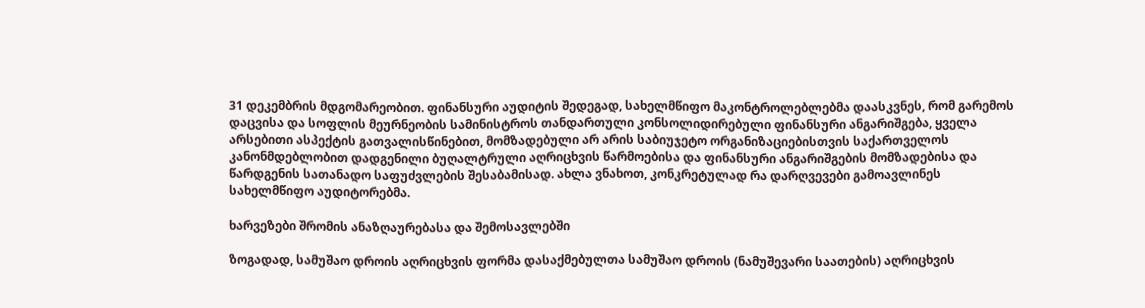31 დეკემბრის მდგომარეობით. ფინანსური აუდიტის შედეგად, სახელმწიფო მაკონტროლებლებმა დაასკვნეს, რომ გარემოს დაცვისა და სოფლის მეურნეობის სამინისტროს თანდართული კონსოლიდირებული ფინანსური ანგარიშგება, ყველა არსებითი ასპექტის გათვალისწინებით, მომზადებული არ არის საბიუჯეტო ორგანიზაციებისთვის საქართველოს კანონმდებლობით დადგენილი ბუღალტრული აღრიცხვის წარმოებისა და ფინანსური ანგარიშგების მომზადებისა და წარდგენის სათანადო საფუძვლების შესაბამისად. ახლა ვნახოთ, კონკრეტულად რა დარღვევები გამოავლინეს სახელმწიფო აუდიტორებმა.

ხარვეზები შრომის ანაზღაურებასა და შემოსავლებში

ზოგადად, სამუშაო დროის აღრიცხვის ფორმა დასაქმებულთა სამუშაო დროის (ნამუშევარი საათების) აღრიცხვის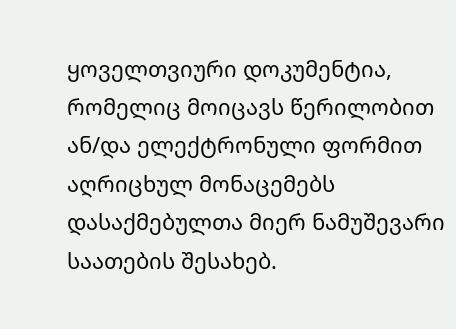ყოველთვიური დოკუმენტია, რომელიც მოიცავს წერილობით ან/და ელექტრონული ფორმით აღრიცხულ მონაცემებს დასაქმებულთა მიერ ნამუშევარი საათების შესახებ.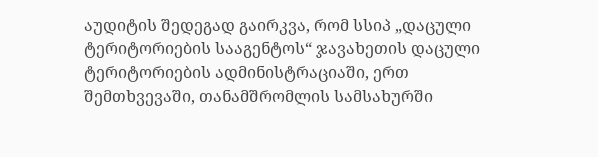აუდიტის შედეგად გაირკვა, რომ სსიპ „დაცული ტერიტორიების სააგენტოს“ ჯავახეთის დაცული ტერიტორიების ადმინისტრაციაში, ერთ შემთხვევაში, თანამშრომლის სამსახურში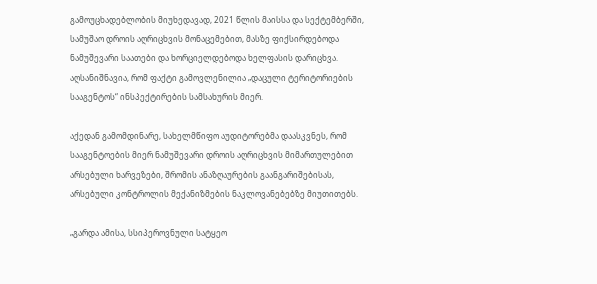გამოუცხადებლობის მიუხედავად, 2021 წლის მაისსა და სექტემბერში, სამუშაო დროის აღრიცხვის მონაცემებით, მასზე ფიქსირდებოდა ნამუშევარი საათები და ხორციელდებოდა ხელფასის დარიცხვა. აღსანიშნავია, რომ ფაქტი გამოვლენილია „დაცული ტერიტორიების სააგენტოს“ ინსპექტირების სამსახურის მიერ.

აქედან გამომდინარე, სახელმწიფო აუდიტორებმა დაასკვნეს, რომ სააგენტოების მიერ ნამუშევარი დროის აღრიცხვის მიმართულებით არსებული ხარვეზები, შრომის ანაზღაურების გაანგარიშებისას, არსებული კონტროლის მექანიზმების ნაკლოვანებებზე მიუთითებს.

„გარდა ამისა, სსიპეროვნული სატყეო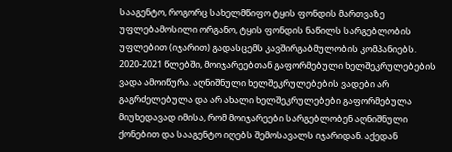სააგენტო, როგორც სახელმწიფო ტყის ფონდის მართვაზე უფლებამოსილი ორგანო, ტყის ფონდის ნაწილს სარგებლობის უფლებით (იჯარით) გადასცემს კავშირგაბმულობის კომპანიებს. 2020-2021 წლებში, მოიჯარეებთან გაფორმებული ხელშეკრულებების ვადა ამოიწურა. აღნიშნული ხელშეკრულებების ვადები არ გაგრძელებულა და არ ახალი ხელშეკრულებები გაფორმებულა მიუხედავად იმისა, რომ მოიჯარეები სარგებლობენ აღნიშნული ქონებით და სააგენტო იღებს შემოსავალს იჯარიდან. აქედან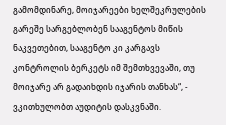გამომდინარე, მოიჯარეები ხელშეკრულების გარეშე სარგებლობენ სააგენტოს მიწის ნაკვეთებით, სააგენტო კი კარგავს კონტროლის ბერკეტს იმ შემთხვევაში, თუ მოიჯარე არ გადაიხდის იჯარის თანხას“, - ვკითხულობთ აუდიტის დასკვნაში.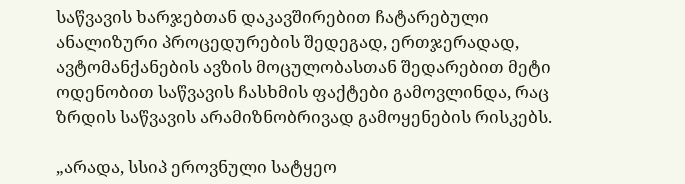საწვავის ხარჯებთან დაკავშირებით ჩატარებული ანალიზური პროცედურების შედეგად, ერთჯერადად, ავტომანქანების ავზის მოცულობასთან შედარებით მეტი ოდენობით საწვავის ჩასხმის ფაქტები გამოვლინდა, რაც ზრდის საწვავის არამიზნობრივად გამოყენების რისკებს.

„არადა, სსიპ ეროვნული სატყეო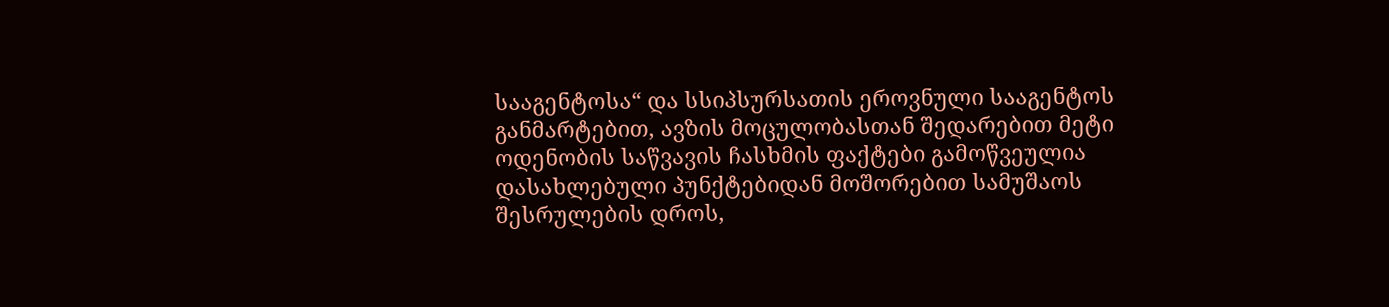სააგენტოსა“ და სსიპსურსათის ეროვნული სააგენტოს განმარტებით, ავზის მოცულობასთან შედარებით მეტი ოდენობის საწვავის ჩასხმის ფაქტები გამოწვეულია დასახლებული პუნქტებიდან მოშორებით სამუშაოს შესრულების დროს,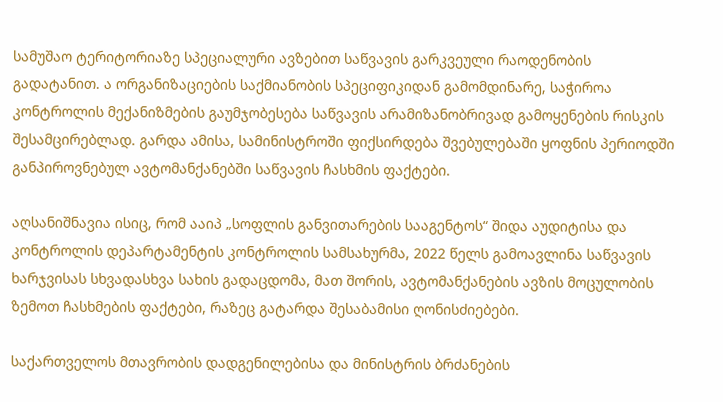სამუშაო ტერიტორიაზე სპეციალური ავზებით საწვავის გარკვეული რაოდენობის გადატანით. ა ორგანიზაციების საქმიანობის სპეციფიკიდან გამომდინარე, საჭიროა კონტროლის მექანიზმების გაუმჯობესება საწვავის არამიზანობრივად გამოყენების რისკის შესამცირებლად. გარდა ამისა, სამინისტროში ფიქსირდება შვებულებაში ყოფნის პერიოდში განპიროვნებულ ავტომანქანებში საწვავის ჩასხმის ფაქტები.

აღსანიშნავია ისიც, რომ ააიპ „სოფლის განვითარების სააგენტოს“ შიდა აუდიტისა და კონტროლის დეპარტამენტის კონტროლის სამსახურმა, 2022 წელს გამოავლინა საწვავის ხარჯვისას სხვადასხვა სახის გადაცდომა, მათ შორის, ავტომანქანების ავზის მოცულობის ზემოთ ჩასხმების ფაქტები, რაზეც გატარდა შესაბამისი ღონისძიებები.

საქართველოს მთავრობის დადგენილებისა და მინისტრის ბრძანების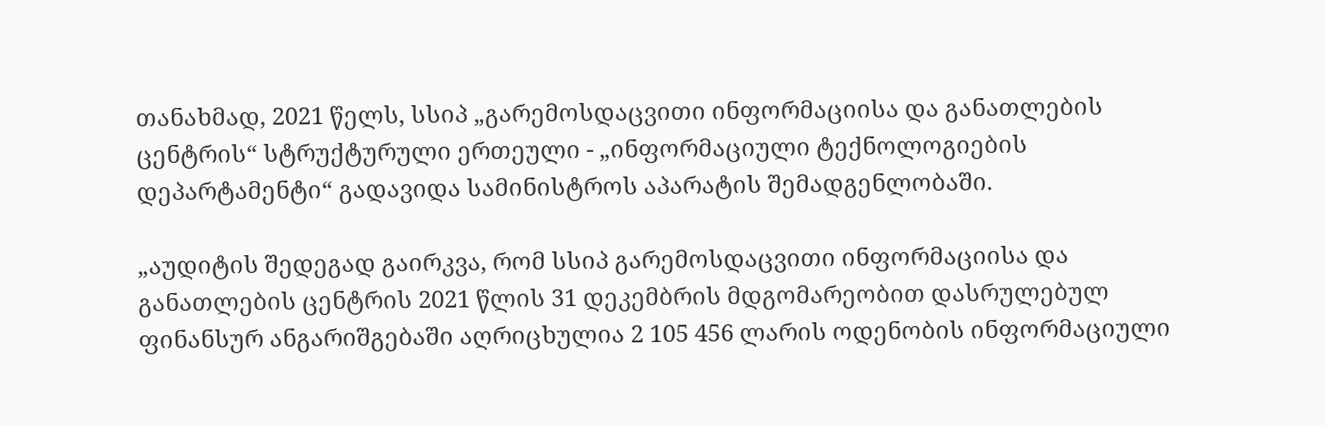თანახმად, 2021 წელს, სსიპ „გარემოსდაცვითი ინფორმაციისა და განათლების ცენტრის“ სტრუქტურული ერთეული - „ინფორმაციული ტექნოლოგიების დეპარტამენტი“ გადავიდა სამინისტროს აპარატის შემადგენლობაში.

„აუდიტის შედეგად გაირკვა, რომ სსიპ გარემოსდაცვითი ინფორმაციისა და განათლების ცენტრის 2021 წლის 31 დეკემბრის მდგომარეობით დასრულებულ ფინანსურ ანგარიშგებაში აღრიცხულია 2 105 456 ლარის ოდენობის ინფორმაციული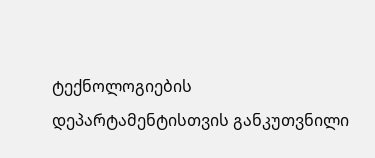ტექნოლოგიების დეპარტამენტისთვის განკუთვნილი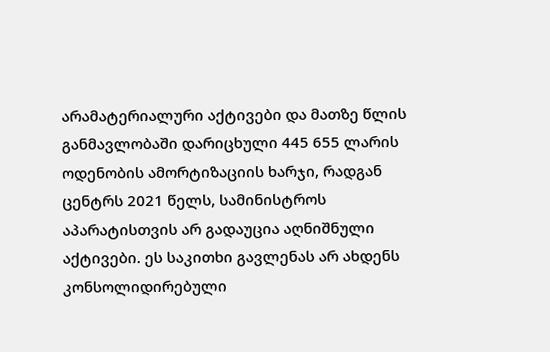არამატერიალური აქტივები და მათზე წლის განმავლობაში დარიცხული 445 655 ლარის ოდენობის ამორტიზაციის ხარჯი, რადგან ცენტრს 2021 წელს, სამინისტროს აპარატისთვის არ გადაუცია აღნიშნული აქტივები. ეს საკითხი გავლენას არ ახდენს კონსოლიდირებული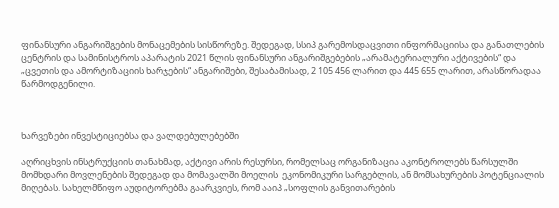ფინანსური ანგარიშგების მონაცემების სისწორეზე. შედეგად, სსიპ გარემოსდაცვითი ინფორმაციისა და განათლების ცენტრის და სამინისტროს აპარატის 2021 წლის ფინანსური ანგარიშგებების „არამატერიალური აქტივების“ და „ცვეთის და ამორტიზაციის ხარჯების“ ანგარიშები, შესაბამისად, 2 105 456 ლარით და 445 655 ლარით, არასწორადაა წარმოდგენილი.



ხარვეზები ინვესტიციებსა და ვალდებულებებში

აღრიცხვის ინსტრუქციის თანახმად, აქტივი არის რესურსი, რომელსაც ორგანიზაცია აკონტროლებს წარსულში მომხდარი მოვლენების შედეგად და მომავალში მოელის  ეკონომიკური სარგებლის, ან მომსახურების პოტენციალის მიღებას. სახელმწიფო აუდიტორებმა გაარკვიეს, რომ ააიპ „სოფლის განვითარების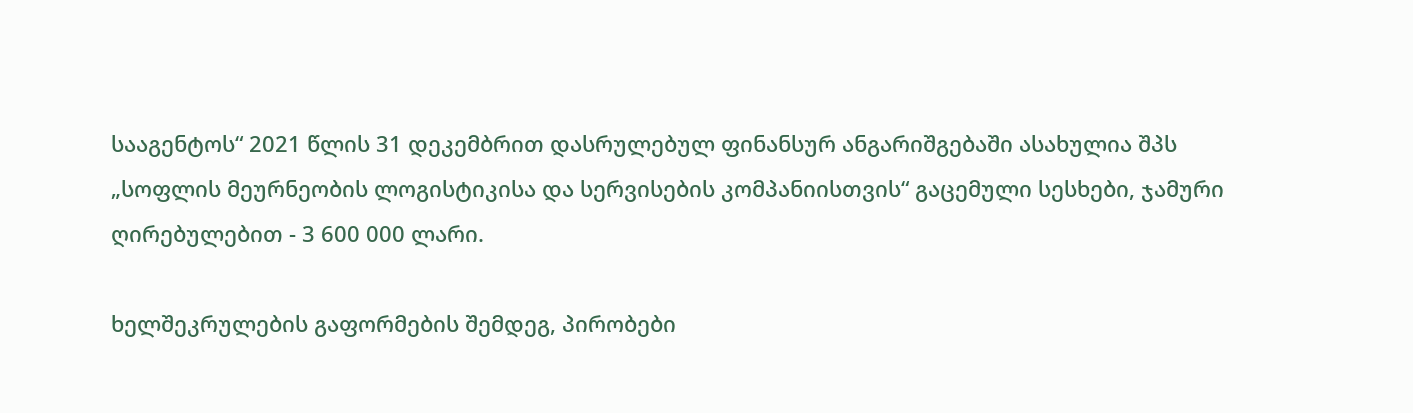სააგენტოს“ 2021 წლის 31 დეკემბრით დასრულებულ ფინანსურ ანგარიშგებაში ასახულია შპს „სოფლის მეურნეობის ლოგისტიკისა და სერვისების კომპანიისთვის“ გაცემული სესხები, ჯამური ღირებულებით - 3 600 000 ლარი.

ხელშეკრულების გაფორმების შემდეგ, პირობები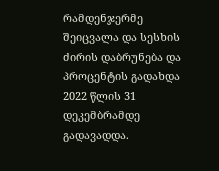რამდენჯერმე შეიცვალა და სესხის ძირის დაბრუნება და პროცენტის გადახდა 2022 წლის 31 დეკემბრამდე გადავადდა.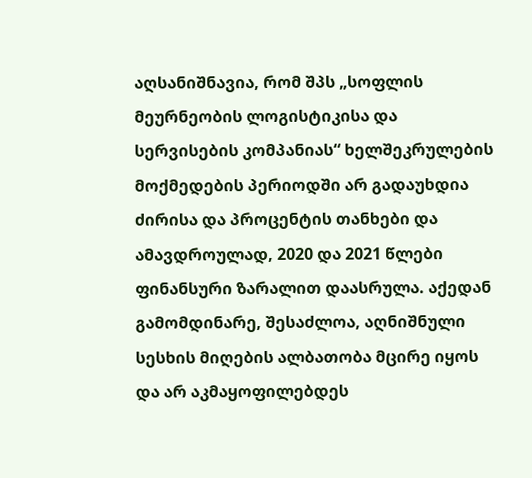აღსანიშნავია, რომ შპს „სოფლის მეურნეობის ლოგისტიკისა და სერვისების კომპანიას“ ხელშეკრულების მოქმედების პერიოდში არ გადაუხდია ძირისა და პროცენტის თანხები და ამავდროულად, 2020 და 2021 წლები ფინანსური ზარალით დაასრულა. აქედან გამომდინარე, შესაძლოა, აღნიშნული სესხის მიღების ალბათობა მცირე იყოს და არ აკმაყოფილებდეს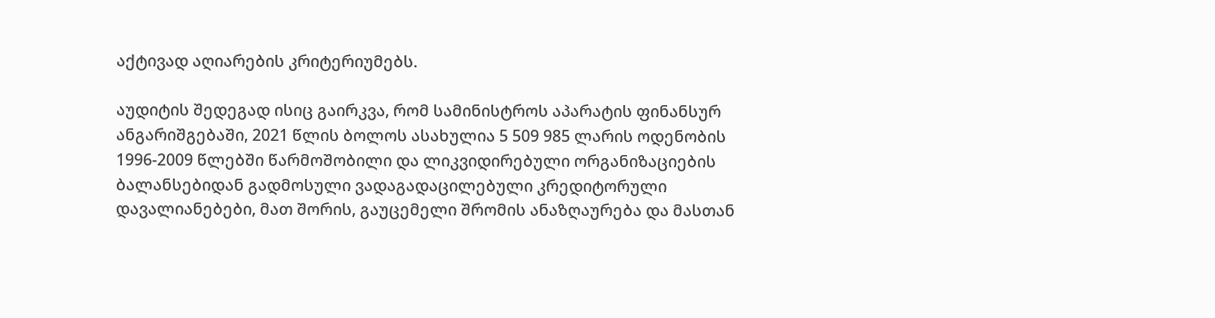აქტივად აღიარების კრიტერიუმებს.

აუდიტის შედეგად ისიც გაირკვა, რომ სამინისტროს აპარატის ფინანსურ ანგარიშგებაში, 2021 წლის ბოლოს ასახულია 5 509 985 ლარის ოდენობის 1996-2009 წლებში წარმოშობილი და ლიკვიდირებული ორგანიზაციების ბალანსებიდან გადმოსული ვადაგადაცილებული კრედიტორული დავალიანებები, მათ შორის, გაუცემელი შრომის ანაზღაურება და მასთან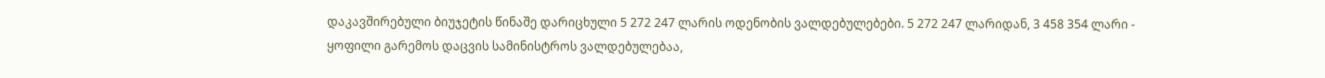დაკავშირებული ბიუჯეტის წინაშე დარიცხული 5 272 247 ლარის ოდენობის ვალდებულებები. 5 272 247 ლარიდან, 3 458 354 ლარი - ყოფილი გარემოს დაცვის სამინისტროს ვალდებულებაა,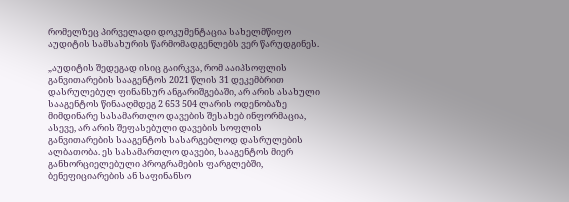რომელზეც პირველადი დოკუმენტაცია სახელმწიფო აუდიტის სამსახურის წარმომადგენლებს ვერ წარუდგინეს.

„აუდიტის შედეგად ისიც გაირკვა, რომ ააიპსოფლის განვითარების სააგენტოს 2021 წლის 31 დეკემბრით დასრულებულ ფინანსურ ანგარიშგებაში, არ არის ასახული სააგენტოს წინააღმდეგ 2 653 504 ლარის ოდენობაზე მიმდინარე სასამართლო დავების შესახებ ინფორმაცია, ასევე, არ არის შეფასებული დავების სოფლის განვითარების სააგენტოს სასარგებლოდ დასრულების ალბათობა. ეს სასამართლო დავები, სააგენტოს მიერ განხორციელებული პროგრამების ფარგლებში, ბენეფიციარების ან საფინანსო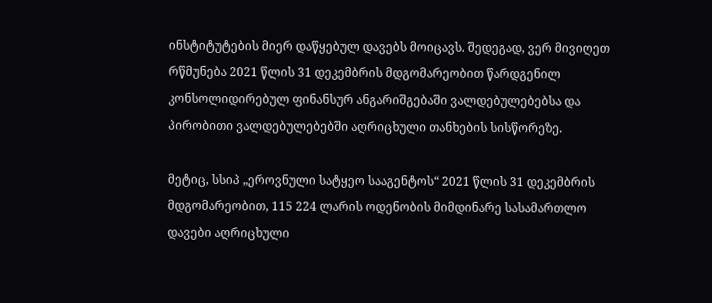ინსტიტუტების მიერ დაწყებულ დავებს მოიცავს. შედეგად, ვერ მივიღეთ რწმუნება 2021 წლის 31 დეკემბრის მდგომარეობით წარდგენილ კონსოლიდირებულ ფინანსურ ანგარიშგებაში ვალდებულებებსა და პირობითი ვალდებულებებში აღრიცხული თანხების სისწორეზე.

მეტიც, სსიპ „ეროვნული სატყეო სააგენტოს“ 2021 წლის 31 დეკემბრის მდგომარეობით, 115 224 ლარის ოდენობის მიმდინარე სასამართლო დავები აღრიცხული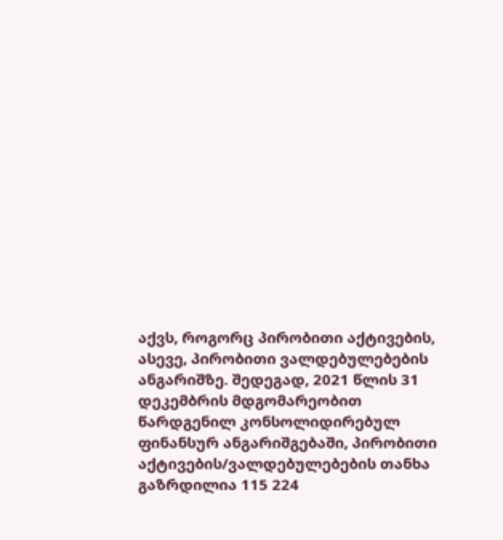აქვს, როგორც პირობითი აქტივების, ასევე, პირობითი ვალდებულებების ანგარიშზე. შედეგად, 2021 წლის 31 დეკემბრის მდგომარეობით წარდგენილ კონსოლიდირებულ ფინანსურ ანგარიშგებაში, პირობითი აქტივების/ვალდებულებების თანხა გაზრდილია 115 224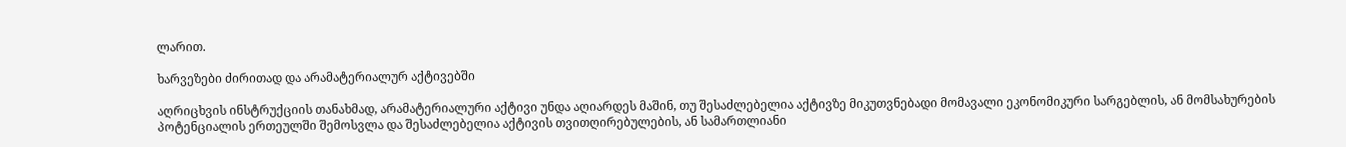ლარით.

ხარვეზები ძირითად და არამატერიალურ აქტივებში

აღრიცხვის ინსტრუქციის თანახმად, არამატერიალური აქტივი უნდა აღიარდეს მაშინ, თუ შესაძლებელია აქტივზე მიკუთვნებადი მომავალი ეკონომიკური სარგებლის, ან მომსახურების პოტენციალის ერთეულში შემოსვლა და შესაძლებელია აქტივის თვითღირებულების, ან სამართლიანი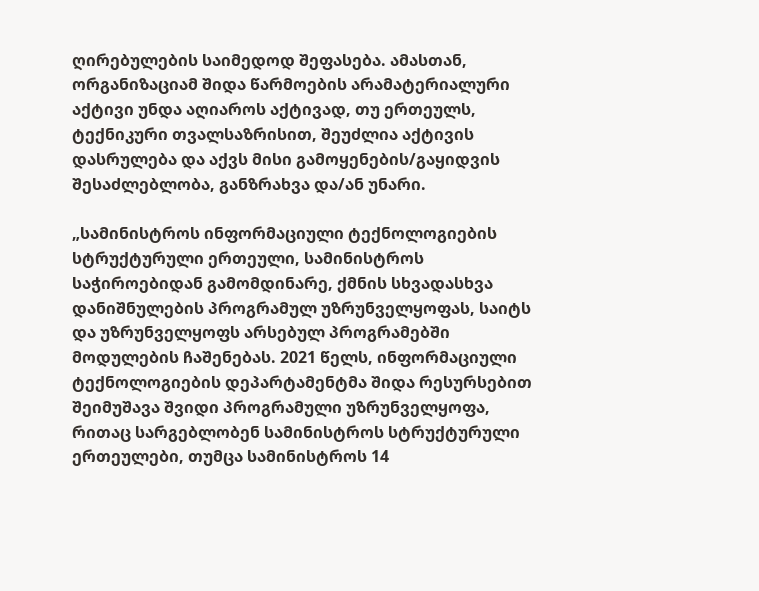ღირებულების საიმედოდ შეფასება. ამასთან, ორგანიზაციამ შიდა წარმოების არამატერიალური აქტივი უნდა აღიაროს აქტივად, თუ ერთეულს, ტექნიკური თვალსაზრისით, შეუძლია აქტივის დასრულება და აქვს მისი გამოყენების/გაყიდვის შესაძლებლობა, განზრახვა და/ან უნარი.

„სამინისტროს ინფორმაციული ტექნოლოგიების სტრუქტურული ერთეული, სამინისტროს საჭიროებიდან გამომდინარე, ქმნის სხვადასხვა დანიშნულების პროგრამულ უზრუნველყოფას, საიტს და უზრუნველყოფს არსებულ პროგრამებში მოდულების ჩაშენებას. 2021 წელს, ინფორმაციული ტექნოლოგიების დეპარტამენტმა შიდა რესურსებით შეიმუშავა შვიდი პროგრამული უზრუნველყოფა, რითაც სარგებლობენ სამინისტროს სტრუქტურული ერთეულები, თუმცა სამინისტროს 14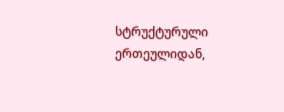სტრუქტურული ერთეულიდან,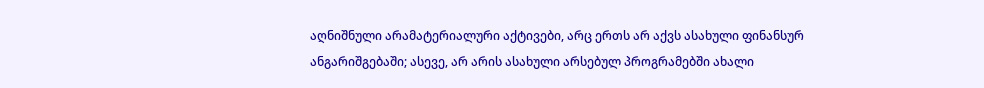აღნიშნული არამატერიალური აქტივები, არც ერთს არ აქვს ასახული ფინანსურ ანგარიშგებაში; ასევე, არ არის ასახული არსებულ პროგრამებში ახალი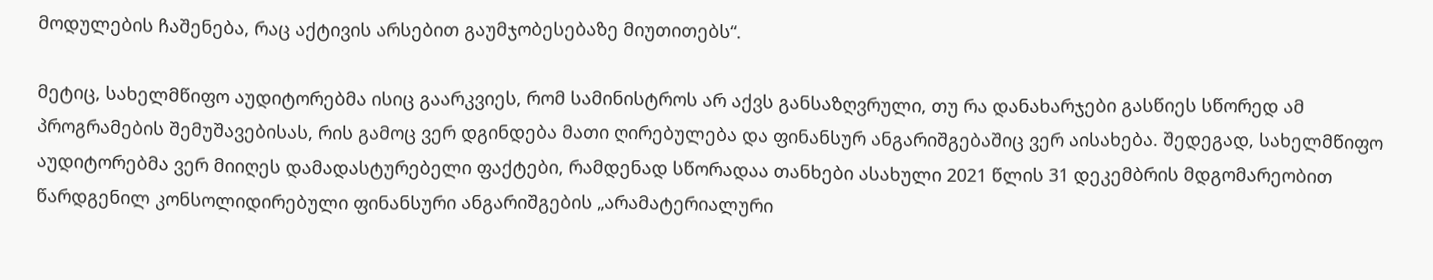მოდულების ჩაშენება, რაც აქტივის არსებით გაუმჯობესებაზე მიუთითებს“.

მეტიც, სახელმწიფო აუდიტორებმა ისიც გაარკვიეს, რომ სამინისტროს არ აქვს განსაზღვრული, თუ რა დანახარჯები გასწიეს სწორედ ამ პროგრამების შემუშავებისას, რის გამოც ვერ დგინდება მათი ღირებულება და ფინანსურ ანგარიშგებაშიც ვერ აისახება. შედეგად, სახელმწიფო აუდიტორებმა ვერ მიიღეს დამადასტურებელი ფაქტები, რამდენად სწორადაა თანხები ასახული 2021 წლის 31 დეკემბრის მდგომარეობით წარდგენილ კონსოლიდირებული ფინანსური ანგარიშგების „არამატერიალური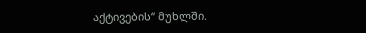აქტივების“ მუხლში.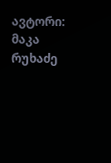ავტორი: მაკა რუხაძე